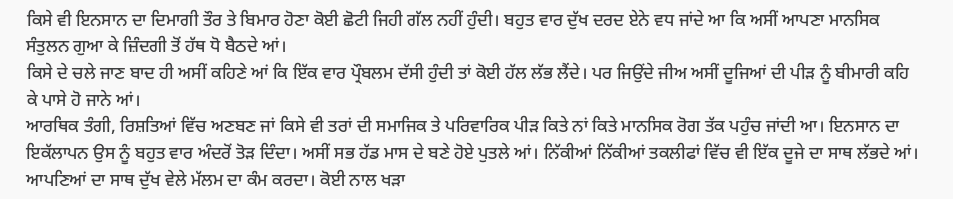ਕਿਸੇ ਵੀ ਇਨਸਾਨ ਦਾ ਦਿਮਾਗੀ ਤੌਰ ਤੇ ਬਿਮਾਰ ਹੋਣਾ ਕੋਈ ਛੋਟੀ ਜਿਹੀ ਗੱਲ ਨਹੀਂ ਹੁੰਦੀ। ਬਹੁਤ ਵਾਰ ਦੁੱਖ ਦਰਦ ਏਨੇ ਵਧ ਜਾਂਦੇ ਆ ਕਿ ਅਸੀਂ ਆਪਣਾ ਮਾਨਸਿਕ ਸੰਤੁਲਨ ਗੁਆ ਕੇ ਜ਼ਿੰਦਗੀ ਤੋਂ ਹੱਥ ਧੋ ਬੈਠਦੇ ਆਂ।
ਕਿਸੇ ਦੇ ਚਲੇ ਜਾਣ ਬਾਦ ਹੀ ਅਸੀਂ ਕਹਿਣੇ ਆਂ ਕਿ ਇੱਕ ਵਾਰ ਪ੍ਰੌਬਲਮ ਦੱਸੀ ਹੁੰਦੀ ਤਾਂ ਕੋਈ ਹੱਲ ਲੱਭ ਲੈਂਦੇ। ਪਰ ਜਿਉਂਦੇ ਜੀਅ ਅਸੀਂ ਦੂਜਿਆਂ ਦੀ ਪੀੜ ਨੂੰ ਬੀਮਾਰੀ ਕਹਿ ਕੇ ਪਾਸੇ ਹੋ ਜਾਨੇ ਆਂ।
ਆਰਥਿਕ ਤੰਗੀ, ਰਿਸ਼ਤਿਆਂ ਵਿੱਚ ਅਣਬਣ ਜਾਂ ਕਿਸੇ ਵੀ ਤਰਾਂ ਦੀ ਸਮਾਜਿਕ ਤੇ ਪਰਿਵਾਰਿਕ ਪੀੜ ਕਿਤੇ ਨਾਂ ਕਿਤੇ ਮਾਨਸਿਕ ਰੋਗ ਤੱਕ ਪਹੁੰਚ ਜਾਂਦੀ ਆ। ਇਨਸਾਨ ਦਾ ਇਕੱਲਾਪਨ ਉਸ ਨੂੰ ਬਹੁਤ ਵਾਰ ਅੰਦਰੋਂ ਤੋੜ ਦਿੰਦਾ। ਅਸੀਂ ਸਭ ਹੱਡ ਮਾਸ ਦੇ ਬਣੇ ਹੋਏ ਪੁਤਲੇ ਆਂ। ਨਿੱਕੀਆਂ ਨਿੱਕੀਆਂ ਤਕਲੀਫਾਂ ਵਿੱਚ ਵੀ ਇੱਕ ਦੂਜੇ ਦਾ ਸਾਥ ਲੱਭਦੇ ਆਂ। ਆਪਣਿਆਂ ਦਾ ਸਾਥ ਦੁੱਖ ਵੇਲੇ ਮੱਲਮ ਦਾ ਕੰਮ ਕਰਦਾ। ਕੋਈ ਨਾਲ ਖੜਾ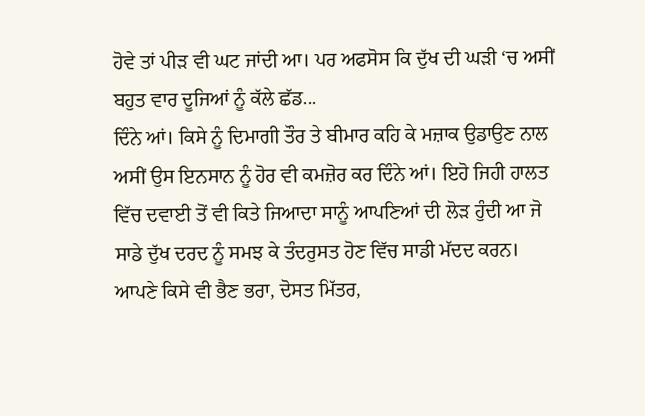ਹੋਵੇ ਤਾਂ ਪੀੜ ਵੀ ਘਟ ਜਾਂਦੀ ਆ। ਪਰ ਅਫਸੋਸ ਕਿ ਦੁੱਖ ਦੀ ਘੜੀ ‘ਚ ਅਸੀਂ ਬਹੁਤ ਵਾਰ ਦੂਜਿਆਂ ਨੂੰ ਕੱਲੇ ਛੱਡ...
ਦਿੰਨੇ ਆਂ। ਕਿਸੇ ਨੂੰ ਦਿਮਾਗੀ ਤੌਰ ਤੇ ਬੀਮਾਰ ਕਹਿ ਕੇ ਮਜ਼ਾਕ ਉਡਾਉਣ ਨਾਲ ਅਸੀਂ ਉਸ ਇਨਸਾਨ ਨੂੰ ਹੋਰ ਵੀ ਕਮਜ਼ੋਰ ਕਰ ਦਿੰਨੇ ਆਂ। ਇਹੋ ਜਿਹੀ ਹਾਲਤ ਵਿੱਚ ਦਵਾਈ ਤੋਂ ਵੀ ਕਿਤੇ ਜਿਆਦਾ ਸਾਨੂੰ ਆਪਣਿਆਂ ਦੀ ਲੋੜ ਹੁੰਦੀ ਆ ਜੋ ਸਾਡੇ ਦੁੱਖ ਦਰਦ ਨੂੰ ਸਮਝ ਕੇ ਤੰਦਰੁਸਤ ਹੋਣ ਵਿੱਚ ਸਾਡੀ ਮੱਦਦ ਕਰਨ।
ਆਪਣੇ ਕਿਸੇ ਵੀ ਭੈਣ ਭਰਾ, ਦੋਸਤ ਮਿੱਤਰ,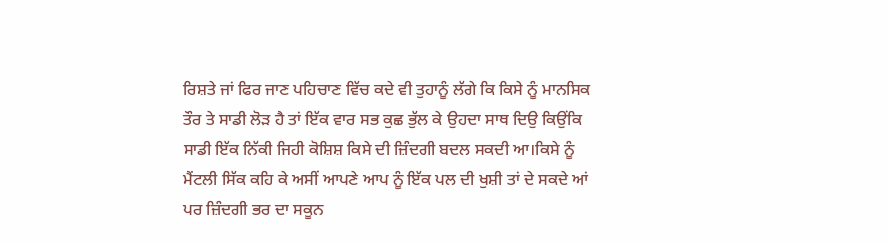ਰਿਸ਼ਤੇ ਜਾਂ ਫਿਰ ਜਾਣ ਪਹਿਚਾਣ ਵਿੱਚ ਕਦੇ ਵੀ ਤੁਹਾਨੂੰ ਲੱਗੇ ਕਿ ਕਿਸੇ ਨੂੰ ਮਾਨਸਿਕ ਤੌਰ ਤੇ ਸਾਡੀ ਲੋੜ ਹੈ ਤਾਂ ਇੱਕ ਵਾਰ ਸਭ ਕੁਛ ਭੁੱਲ ਕੇ ਉਹਦਾ ਸਾਥ ਦਿਉ ਕਿਉਂਕਿ ਸਾਡੀ ਇੱਕ ਨਿੱਕੀ ਜਿਹੀ ਕੋਸ਼ਿਸ਼ ਕਿਸੇ ਦੀ ਜ਼ਿੰਦਗੀ ਬਦਲ ਸਕਦੀ ਆ।ਕਿਸੇ ਨੂੰ ਮੈਂਟਲੀ ਸਿੱਕ ਕਹਿ ਕੇ ਅਸੀਂ ਆਪਣੇ ਆਪ ਨੂੰ ਇੱਕ ਪਲ ਦੀ ਖੁਸ਼ੀ ਤਾਂ ਦੇ ਸਕਦੇ ਆਂ ਪਰ ਜ਼ਿੰਦਗੀ ਭਰ ਦਾ ਸਕੂਨ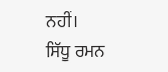ਨਹੀਂ।
ਸਿੱਧੂ ਰਮਨ